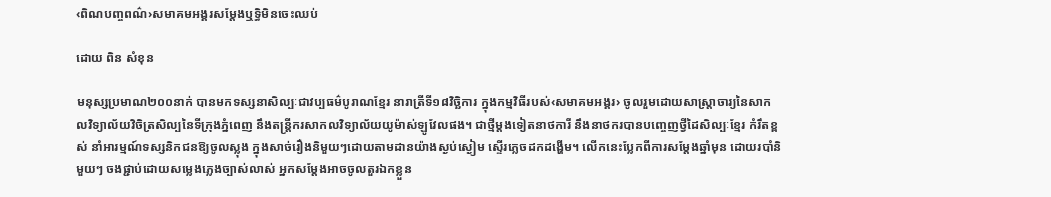‹ពិណបញ្ចពណ៌›សមាគមអង្គរសម្តែងឬទ្ធិមិនចេះឈប់

ដោយ ពិន សំខុន

មនុស្សប្រមាណ២០០នាក់ បានមកទស្សនាសិល្បៈជាវប្បធម៌បូរាណខ្មែរ នារាត្រីទី១៨វិច្ឆិការ ក្នុងកម្មវិធីរបស់‹សមាគមអង្គរ› ចូលរួមដោយសាស្ត្រាចារ្យនៃសាកលវិទ្យាល័យវិចិត្រសិល្បនៃទីក្រុងភ្នំពេញ នឹងតន្ត្រីករសាកលវិទ្យាល័យយូម៉ាស់ឡូវែលផង។ ជាថ្មីម្តងទៀតនាថការី នឹងនាថករបានបញ្ចេញថ្វីដៃសិល្បៈខ្មែរ កំរឹតខ្ពស់ នាំអារម្មណ៍ទស្សនិកជនឱ្យចូលស្លុង ក្នុងសាច់រឿងនិមួយៗដោយតាមដានយ៉ាងស្ងប់ស្ងៀម ស្ទើរភ្លេចដកដង្ហើម។ លើកនេះប្លែកពីការសម្តែងឆ្នាំមុន ដោយរបាំនិមួយៗ ចងផ្ជាប់ដោយសម្លេងភ្លេងច្បាស់លាស់ អ្នកសម្តែងអាចចូលតួរឯកខ្លួន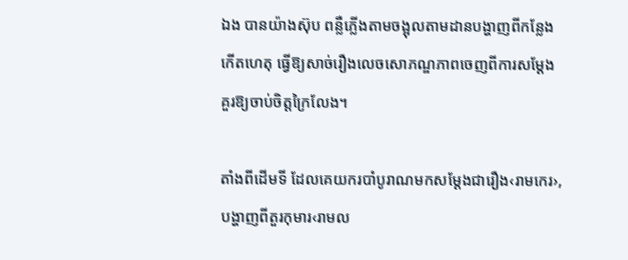ឯង បានយ៉ាងស៊ុប ពន្លឺភ្លើងតាមចង្អុលតាមដានបង្ហាញពីកន្លែងកើតហេតុ ធ្វើឱ្យសាច់រឿងលេចសោភណ្ឌភាពចេញពីការសម្តែង គួរឱ្យចាប់ចិត្តក្រៃលែង។

តាំងពីដើមទី ដែលគេយករបាំបូរាណមកសម្តែងជារឿង‹រាមកេរ›, បង្ហាញពីតួរកុមារ‹រាមល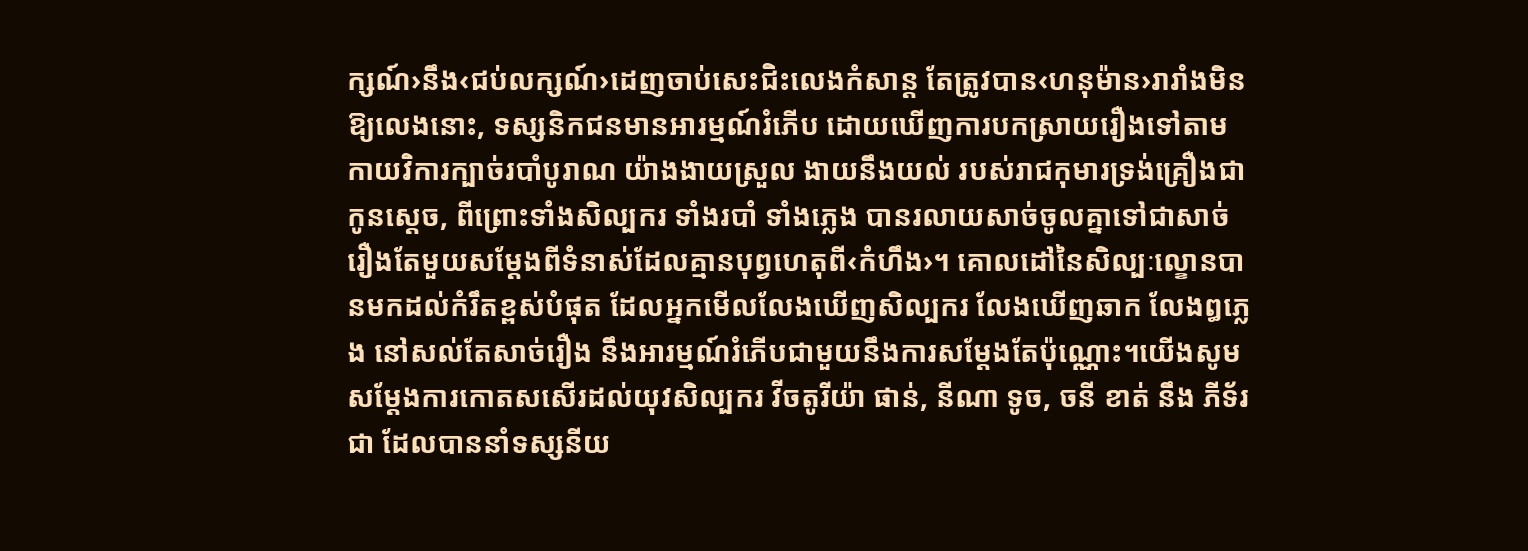ក្សណ៍›នឹង‹ជប់លក្សណ៍›ដេញចាប់សេះជិះលេងកំសាន្ត តែត្រូវបាន‹ហនុម៉ាន›រារាំងមិនឱ្យលេងនោះ, ទស្សនិកជនមានអារម្មណ៍រំភើប ដោយឃើញការបកស្រាយរឿងទៅតាមកាយវិការក្បាច់របាំបូរាណ យ៉ាងងាយស្រួល ងាយនឹងយល់ របស់រាជកុមារទ្រង់គ្រឿងជាកូនស្តេច, ពីព្រោះទាំងសិល្បករ ទាំងរបាំ ទាំងភ្លេង បានរលាយសាច់ចូលគ្នាទៅជាសាច់រឿងតែមួយសម្តែងពីទំនាស់ដែលគ្មានបុព្វហេតុពី‹កំហឹង›។ គោលដៅនៃសិល្បៈល្ខោនបានមកដល់កំរឹតខ្ពស់បំផុត ដែលអ្នកមើលលែងឃើញសិល្បករ លែងឃើញឆាក លែងឰភ្លេង នៅសល់តែសាច់រឿង នឹងអារម្មណ៍រំភើបជាមួយនឹងការសម្តែងតែប៉ុណ្ណោះ។យើងសូមសម្តែងការកោតសសើរដល់យុវសិល្បករ វីចតូរីយ៉ា ផាន់, នីណា ទូច, ចនី ខាត់ នឹង ភីទ័រ ជា ដែលបាននាំទស្សនីយ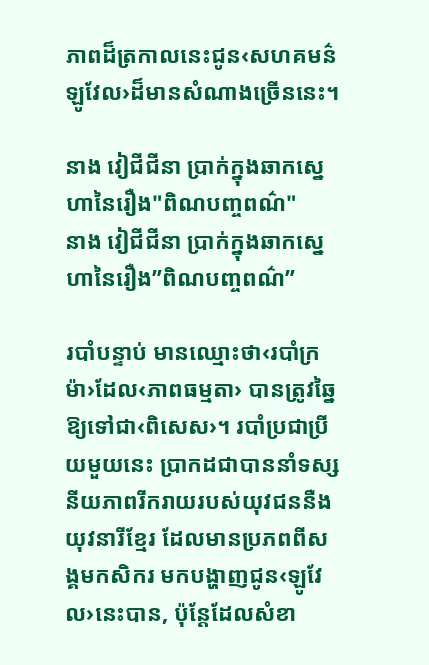ភាពដ៏ត្រកាលនេះជូន‹សហគមន៌ឡូវែល›ដ៏មានសំណាងច្រើននេះ។

នាង វៀជីជីនា ប្រាក់ក្នុងឆាកស្នេហានៃរឿង"ពិណបញ្ចពណ៌"
នាង វៀជីជីនា ប្រាក់ក្នុងឆាកស្នេហានៃរឿង”ពិណបញ្ចពណ៌”

របាំបន្ទាប់ មានឈ្មោះថា‹របាំក្រម៉ា›ដែល‹ភាពធម្មតា› បានត្រូវឆ្នៃឱ្យទៅជា‹ពិសេស›។ របាំប្រជាប្រីយមួយនេះ ប្រាកដជាបាននាំទស្សនីយភាពរីករាយរបស់យុវជននឺងយុវនារីខ្មែរ ដែលមានប្រភពពីសង្គមកសិករ មកបង្ហាញជូន‹ឡូវែល›នេះបាន, ប៉ុន្តែដែលសំខា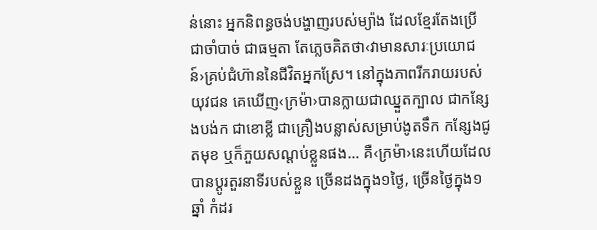ន់នោះ អ្នកនិពន្ធចង់បង្ហាញរបស់ម្យ៉ាង ដែលខ្មែរតែងប្រើជាចាំបាច់ ជាធម្មតា តែភ្លេចគិតថា‹វាមានសារៈប្រយោជន៍›គ្រប់ជំហ៊ាននៃជីវិតអ្នកស្រែ។ នៅក្នុងភាពរីករាយរបស់យុវជន គេឃើញ‹ក្រម៉ា›បានក្លាយជាឈ្នួតក្បាល ជាកន្សែងបង់ក ជាខោខ្លី ជាគ្រឿងបន្លាស់សម្រាប់ងូតទឹក កន្សែងជូតមុខ ឬក៏ភួយសណ្តប់ខ្លួនផង… គឺ‹ក្រម៉ា›នេះហើយដែលបានប្តូរតួរនាទីរបស់ខ្លួន ច្រើនដងក្នុង១ថ្ងៃ, ច្រើនថ្ងៃក្នុង១ឆ្នាំ កំដរ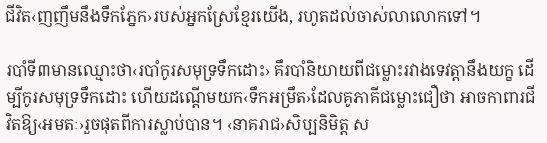ជីវិត‹ញញឹមនឹងទឹកភ្នែក›របស់អ្នកស្រែខ្មែរយើង, រហូតដល់ចាស់លាលោកទៅ។

របាំទី៣មានឈ្មោះថា‹របាំកូរសមុទ្រទឹកដោះ› គឹរបាំនិយាយពីជម្លោះរវាងទេវត្តានឹងយក្ខ ដើម្បីកូរសមុទ្រទឹកដោះ ហើយដណ្តើមយក‹ទឹកអម្រឹត›ដែលគូភាគីជម្លោះជឿថា អាចកាពារជីវិតឱ្យ‹អមតៈ›រួចផុតពីការស្លាប់បាន។ ‹នាគរាជ›សិប្បនិមិត្ត ស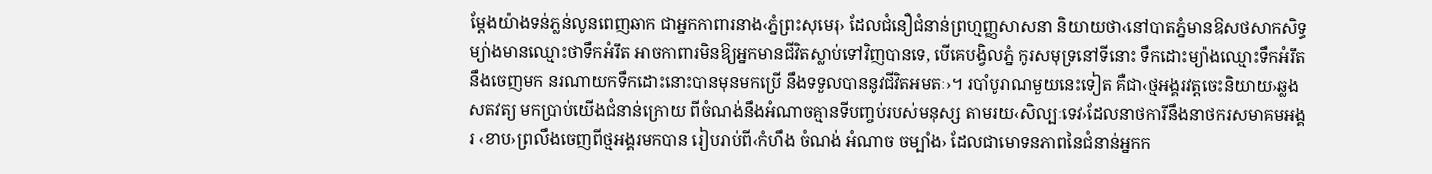ម្តែងយ៉ាងទន់ភ្លន់លូនពេញឆាក ជាអ្នកកាពារនាង‹ភ្នំព្រះសុមេរុ› ដែលជំនឿជំនាន់ព្រហ្មញ្ញសាសនា និយាយថា‹នៅបាតភ្នំមានឱសថសាកសិទ្ធម្យ់ាងមានឈ្មោះថាទឹកអំរឹត អាចកាពារមិនឱ្យអ្នកមានជីវិតស្លាប់ទៅវិញបានទេ, បើគេបង្វិលភ្នំ កូរសមុទ្រនៅទីនោះ ទឹកដោះម្យ៉ាងឈ្មោះទឹកអំរឹតនឹងចេញមក នរណាយកទឹកដោះនោះបានមុនមកប្រើ នឹងទទួលបាននូវជីវិតអមតៈ›។ របាំបូរាណមួយនេះទៀត គឺជា‹ថ្មអង្គរវត្តចេះនិយាយ›ឆ្លងសតវត្យ មកប្រាប់យើងជំនាន់ក្រោយ ពីចំណង់នឹងអំណាចគ្មានទីបញ្ចប់របស់មនុស្ស តាមរយ‹សិល្បៈទេវ›ដែលនាថការីនឹងនាថករសមាគមអង្គរ ‹ខាប›ព្រលឹងចេញពីថ្មអង្គរមកបាន រៀបរាប់ពី‹កំហឹង ចំណង់ អំណាច ចម្បាំង› ដែលជាមោទនភាពនៃជំនាន់អ្នកក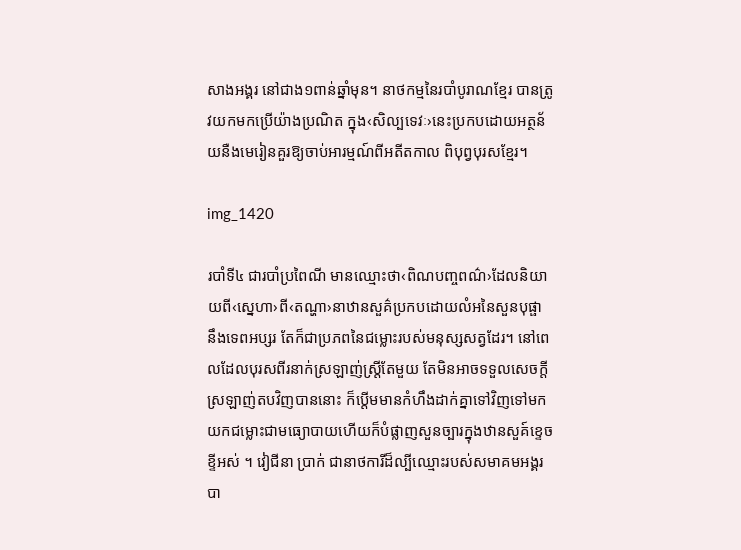សាងអង្គរ នៅជាង១ពាន់ឆ្នាំមុន។ នាថកម្មនៃរបាំបូរាណខ្មែរ បានត្រូវយកមកប្រើយ៉ាងប្រណិត ក្នុង‹សិល្បទេវៈ›នេះប្រកបដោយអត្ថន័យនឺងមេរៀនគួរឱ្យចាប់អារម្មណ៍ពីអតីតកាល ពិបុព្វបុរសខ្មែរ។

img_1420

របាំទី៤ ជារបាំប្រពៃណី មានឈ្មោះថា‹ពិណបញ្ចពណ៌›ដែលនិយាយពី‹ស្នេហា›ពី‹តណ្ហា›នាឋានសួគ៌ប្រកបដោយលំអនៃសួនបុផ្ផា នឹងទេពអប្សរ តែក៏ជាប្រភពនៃជម្លោះរបស់មនុស្សសត្វដែរ។ នៅពេលដែលបុរសពីរនាក់ស្រឡាញ់ស្ត្រីតែមួយ តែមិនអាចទទួលសេចក្តីស្រឡាញ់តបវិញបាននោះ ក៏ប្តើមមានកំហឹងដាក់គ្នាទៅវិញទៅមក យកជម្លោះជាមធ្យោបាយហើយក៏បំផ្លាញសួនច្បារក្នុងឋានសួគ៍ខ្ទេចខ្ទីអស់ ។ វៀជីនា ប្រាក់ ជានាថការីដ៏ល្បីឈ្មោះរបស់សមាគមអង្គរ បា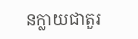នក្លាយជាតួរ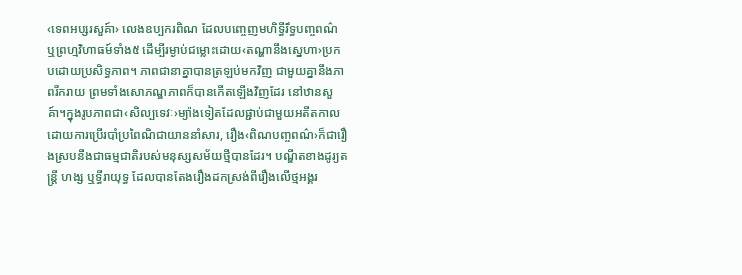‹ទេពអប្សរសួគ៍ា› លេងឧប្បករពិណ ដែលបញ្ចេញមហិទ្ធីរឹទ្ធបញ្ចពណ៌ ឬព្រហ្មវិហាធម៍ទាំង៥ ដើម្បីរម្ងាប់ជម្លោះដោយ‹តណ្ហានឹងស្នេហា›ប្រកបដោយប្រសិទ្ធភាព។ ភាពជានាគ្នាបានត្រឡប់មកវិញ ជាមួយគ្នានឹងភាពរីករាយ ព្រមទាំងសោភណ្ឌភាពក៏បានកើតឡើងវិញដែរ នៅឋានសួគ៍ា។ក្នុងរូបភាពជា‹សិល្បទេវៈ›ម្យ៉ាងទៀតដែលផ្ជាប់ជាមួយអតីតកាល ដោយការប្រើរបាំប្រពៃណិជាយាននាំសារ, រឿង‹ពិណបញ្ចពណ៌›ក៏ជារឿងស្របនឹងជាធម្មជាតិរបស់មនុស្សសម័យថ្មីបានដែរ។ បណ្ឌីតខាងដូរ្យតន្ត្រី ហង្ស ឬទ្ធីរាយុទ្ធ ដែលបានតែងរឿងដកស្រង់ពីរឿងលើថ្មអង្គរ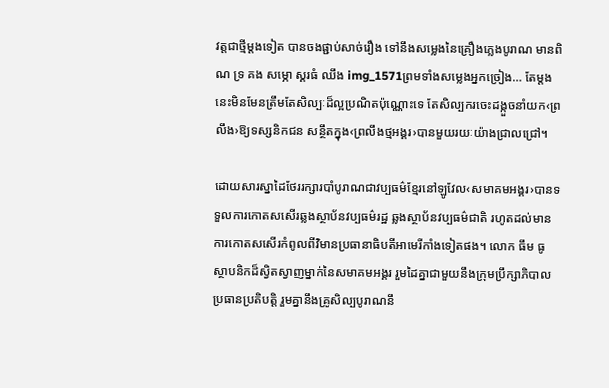វត្តជាថ្មីម្តងទៀត បានចងផ្ជាប់សាច់រឿង ទៅនឹងសម្លេងនៃគ្រឿងភ្លេងបូរាណ មានពិណ ទ្រ គង សម្ភោ ស្គរធំ ឈឹង img_1571ព្រមទាំងសម្លេងអ្នកច្រៀង… តែម្តងនេះមិនមែនត្រឹមតែសិល្បៈដ៏ល្អប្រណិតប៉ុណ្ណោះទេ តែសិល្បករចេះដង្កួចនាំយក‹ព្រលឹង›ឱ្យទស្សនិកជន សន្ថឹតក្នុង‹ព្រលឹងថ្មអង្គរ›បានមួយរយៈយ៉ាងជ្រាលជ្រៅ។

ដោយសារស្នាដៃថែររក្សារបាំបូរាណជាវប្បធម៌ខ្មែរនៅឡូវែល‹សមាគមអង្គរ›បានទទួលការកោតសសើរឆ្លងស្ថាប័នវប្បធម៌រដ្ឋ ឆ្លងស្ថាប័នវប្បធម៌ជាតិ រហូតដល់មានការកោតសសើរកំពូលពីវិមានប្រធានាធិបតីអាមេរីកាំងទៀតផង។ លោក ធឹម ធូ ស្ថាបនិកដ៏ស្វិតស្វាញម្នាក់នៃសមាគមអង្គរ រួមដៃគ្នាជាមួយនឹងក្រុមប្រឹក្សាភិបាល ប្រធានប្រតិបត្តិ រួមគ្នានឹងគ្រូសិល្បបូរាណនឹ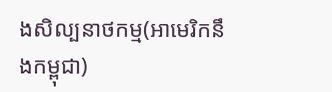ងសិល្បនាថកម្ម(អាមេរិកនឹងកម្ពុជា)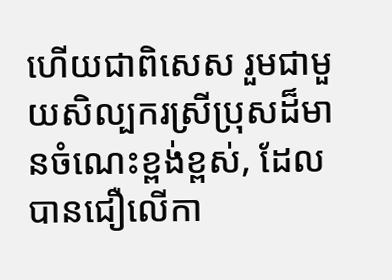ហើយជាពិសេស រួមជាមួយសិល្បករស្រីប្រុសដ៏មានចំណេះខ្ពង់ខ្ពស់, ដែលបានជឿលើកា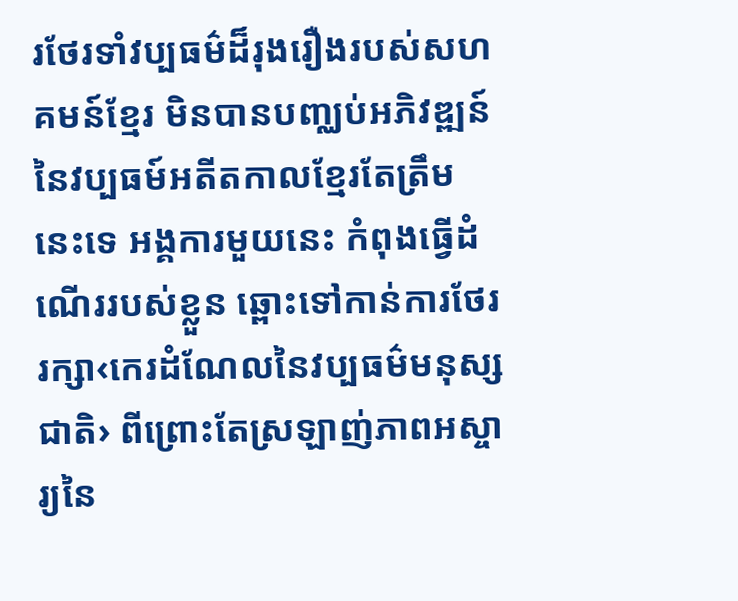រថែរទាំវប្បធម៌ដ៏រុងរឿងរបស់សហគមន៍ខ្មែរ មិនបានបញ្ឈប់អភិវឌ្ឍន៍នៃវប្បធម៍អតីតកាលខ្មែរតែត្រឹមនេះទេ អង្គការមួយនេះ កំពុងធ្វើដំណើររបស់ខ្លួន ឆ្ពោះទៅកាន់ការថែររក្សា‹កេរដំណែលនៃវប្បធម៌មនុស្សជាតិ› ពីព្រោះតែស្រឡាញ់ភាពអស្ចារ្យនៃ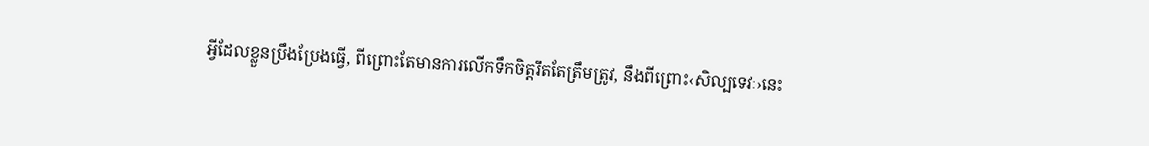អ្វីដែលខ្លួនប្រឹងប្រែងធ្វើ, ពីព្រោះតែមានការលើកទឹកចិត្តរឹតតែត្រឹមត្រូវ, នឹងពីព្រោះ‹សិល្បទេវៈ›នេះ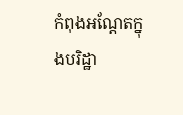កំពុងអណ្តែតក្នុងបរិដ្ឋា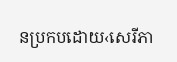នប្រកបដោយ‹សេរីភា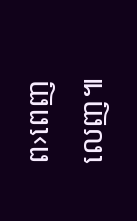ព›ពេញលេញ៕